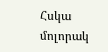Հսկա մոլորակ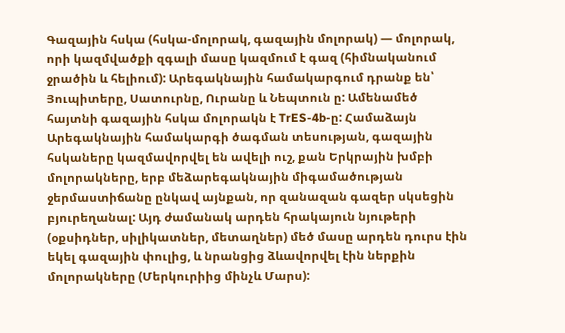Գազային հսկա (հսկա-մոլորակ, գազային մոլորակ) — մոլորակ, որի կազմվածքի զգալի մասը կազմում է գազ (հիմնականում ջրածին և հելիում): Արեգակնային համակարգում դրանք են՝ Յուպիտերը, Սատուրնը, Ուրանը և Նեպտուն ը: Ամենամեծ հայտնի գազային հսկա մոլորակն է TrES-4b-ը: Համաձայն Արեգակնային համակարգի ծագման տեսության, գազային հսկաները կազմավորվել են ավելի ուշ, քան Երկրային խմբի մոլորակները, երբ մեձարեգակնային միգամածության ջերմաստիճանը ընկավ այնքան, որ զանազան գազեր սկսեցին բյուրեղանալ: Այդ ժամանակ արդեն հրակայուն նյութերի (օքսիդներ, սիլիկատներ, մետաղներ) մեծ մասը արդեն դուրս էին եկել գազային փուլից, և նրանցից ձևավորվել էին ներքին մոլորակները (Մերկուրիից մինչև Մարս):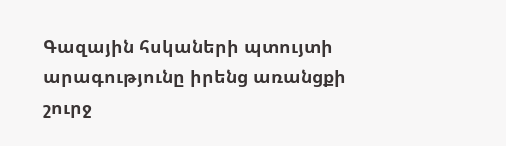Գազային հսկաների պտույտի արագությունը իրենց առանցքի շուրջ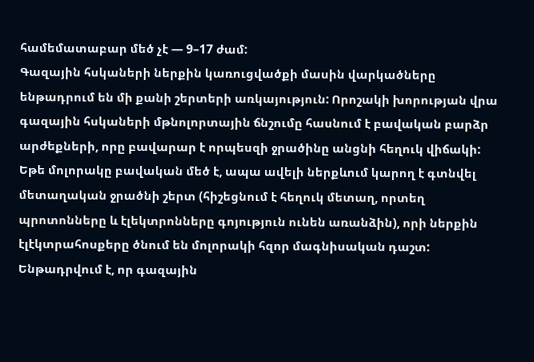համեմատաբար մեծ չէ — 9–17 ժամ:
Գազային հսկաների ներքին կառուցվածքի մասին վարկածները ենթադրում են մի քանի շերտերի առկայություն: Որոշակի խորության վրա գազային հսկաների մթնոլորտային ճնշումը հասնում է բավական բարձր արժեքների, որը բավարար է որպեսզի ջրածինը անցնի հեղուկ վիճակի: Եթե մոլորակը բավական մեծ է, ապա ավելի ներքևում կարող է գտնվել մետաղական ջրածնի շերտ (հիշեցնում է հեղուկ մետաղ, որտեղ պրոտոնները և էլեկտրոնները գոյություն ունեն առանձին), որի ներքին էլէկտրահոսքերը ծնում են մոլորակի հզոր մագնիսական դաշտ: Ենթադրվում է, որ գազային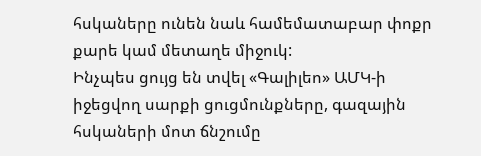հսկաները ունեն նաև համեմատաբար փոքր քարե կամ մետաղե միջուկ:
Ինչպես ցույց են տվել «Գալիլեո» ԱՄԿ-ի իջեցվող սարքի ցուցմունքները, գազային հսկաների մոտ ճնշումը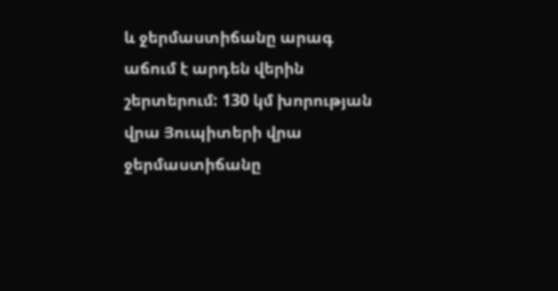և ջերմաստիճանը արագ աճում է արդեն վերին շերտերում: 130 կմ խորության վրա Յուպիտերի վրա ջերմաստիճանը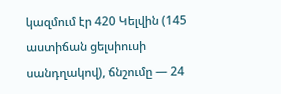կազմում էր 420 Կելվին (145 աստիճան ցելսիուսի սանդղակով), ճնշումը — 24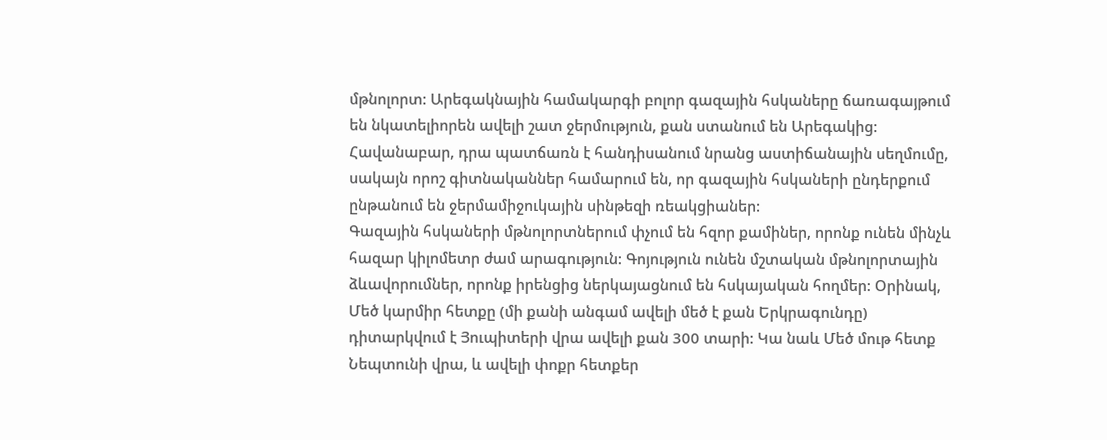մթնոլորտ: Արեգակնային համակարգի բոլոր գազային հսկաները ճառագայթում են նկատելիորեն ավելի շատ ջերմություն, քան ստանում են Արեգակից: Հավանաբար, դրա պատճառն է հանդիսանում նրանց աստիճանային սեղմումը, սակայն որոշ գիտնականներ համարում են, որ գազային հսկաների ընդերքում ընթանում են ջերմամիջուկային սինթեզի ռեակցիաներ:
Գազային հսկաների մթնոլորտներում փչում են հզոր քամիներ, որոնք ունեն մինչև հազար կիլոմետր ժամ արագություն: Գոյություն ունեն մշտական մթնոլորտային ձևավորումներ, որոնք իրենցից ներկայացնում են հսկայական հողմեր: Օրինակ, Մեծ կարմիր հետքը (մի քանի անգամ ավելի մեծ է քան Երկրագունդը) դիտարկվում է Յուպիտերի վրա ավելի քան 300 տարի: Կա նաև Մեծ մութ հետք Նեպտունի վրա, և ավելի փոքր հետքեր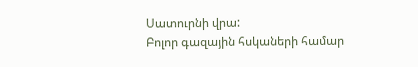Սատուրնի վրա:
Բոլոր գազային հսկաների համար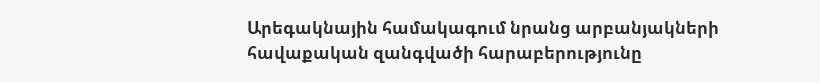Արեգակնային համակագում նրանց արբանյակների հավաքական զանգվածի հարաբերությունը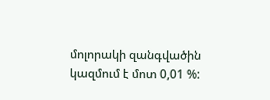մոլորակի զանգվածին կազմում է մոտ 0,01 %: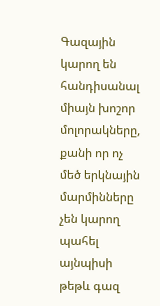Գազային կարող են հանդիսանալ միայն խոշոր մոլորակները, քանի որ ոչ մեծ երկնային մարմինները չեն կարող պահել այնպիսի թեթև գազ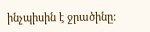ինչպիսին է ջրածինը: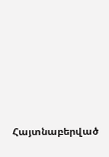Հայտնաբերված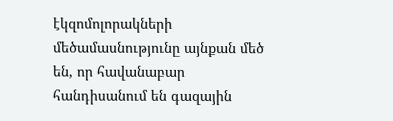էկզոմոլորակների մեծամասնությունը այնքան մեծ են, որ հավանաբար հանդիսանում են գազային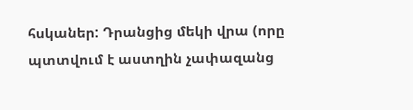հսկաներ: Դրանցից մեկի վրա (որը պտտվում է աստղին չափազանց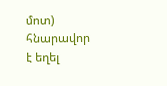մոտ) հնարավոր է եղել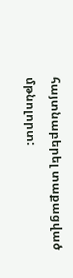հայտնաբերել տաքացված մթնոլորտ: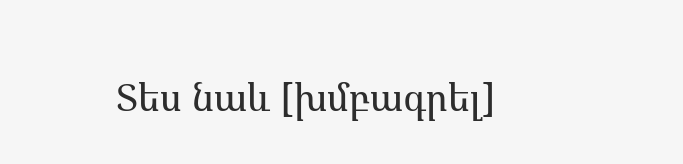Տես նաև [խմբագրել]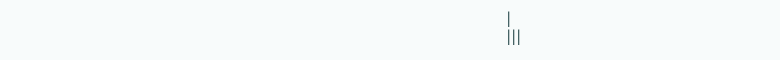|
|||